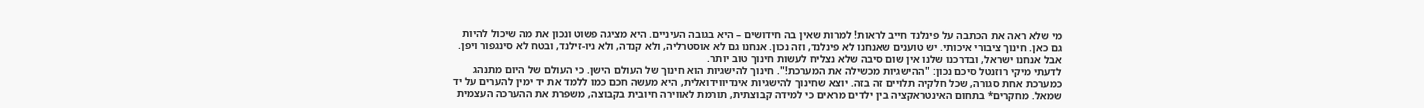מי שלא ראה את הכתבה על פינלנד חייב לראות! למרות שאין בה חידושים – היא בגובה העיניים. היא מציגה פשוט ונכון את מה שיכול להיות גם כאן. חינוך ציבורי איכותי. יש טוענים שאנחנו לא פינלנד, וזה נכון. אנחנו גם לא אוסטרליה, ולא קנדה, ולא ניו-זילנד, ובטח לא סינגפור ויפן. אבל אנחנו ישראל, ובדרכנו שלנו אין שום סיבה שלא נצליח לעשות חינוך טוב יותר.
לדעתי מיקי רוזנטל סיכם נכון: "ההישגיות מכשילה את המערכת!". חינוך להישגיות הוא חינוך של העולם הישן. כי העולם של היום מתנהג כמערכת אחת סגורה, שכל חלקיה תלויים זה בזה. יוצא שחינוך להישגיות אינדיווידואלית, היא מעשה חכם כמו ללמד את יד ימין להערים על יד שמאל. מחקרים* בתחום האינטראקציה בין ילדים מראים כי למידה קבוצתית, תורמת לאווירה חיובית בקבוצה, משפרת את ההערכה העצמית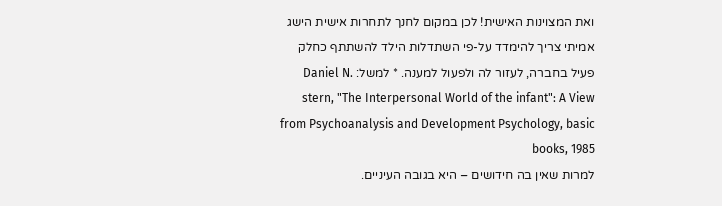ואת המצוינות האישית! לכן במקום לחנך לתחרות אישית הישג אמיתי צריך להימדד על-פי השתדלות הילד להשתתף כחלק פעיל בחברה, לעזור לה ולפעול למענה. * למשל: Daniel N. stern, "The Interpersonal World of the infant": A View from Psychoanalysis and Development Psychology, basic books, 1985
למרות שאין בה חידושים – היא בגובה העיניים.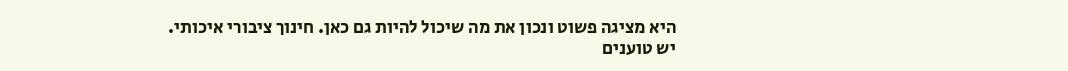היא מציגה פשוט ונכון את מה שיכול להיות גם כאן. חינוך ציבורי איכותי.
יש טוענים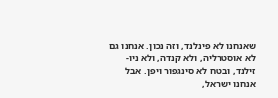שאנחנו לא פינלנד, וזה נכון. אנחנו גם לא אוסטרליה, ולא קנדה, ולא ניו-זילנד, ובטח לא סינגפור ויפן. אבל אנחנו ישראל,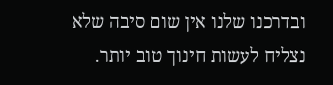ובדרכנו שלנו אין שום סיבה שלא נצליח לעשות חינוך טוב יותר.